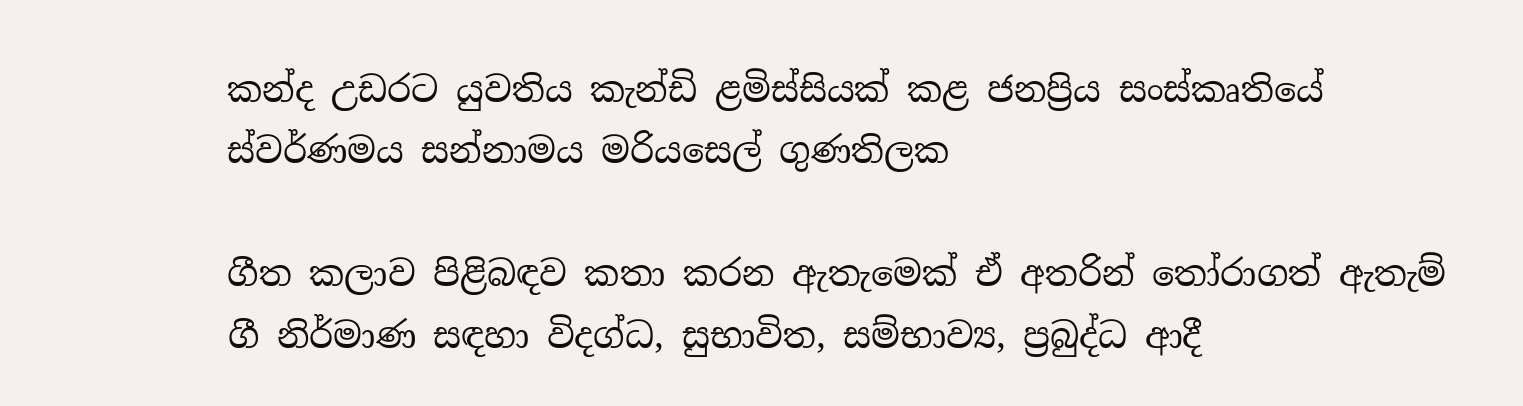කන්ද උඩරට යුවතිය කැන්ඩි ළමිස්සියක් කළ ජනප්‍රිය සංස්කෘතියේ ස්වර්ණමය සන්නාමය මරියසෙල් ගුණතිලක

ගීත කලාව පිළිබඳව කතා කරන ඇතැමෙක් ඒ අතරින් තෝරාගත් ඇතැම් ගී නිර්මාණ සඳහා විදග්ධ, සුභාවිත, සම්භාව්‍ය, ප්‍රබුද්ධ ආදී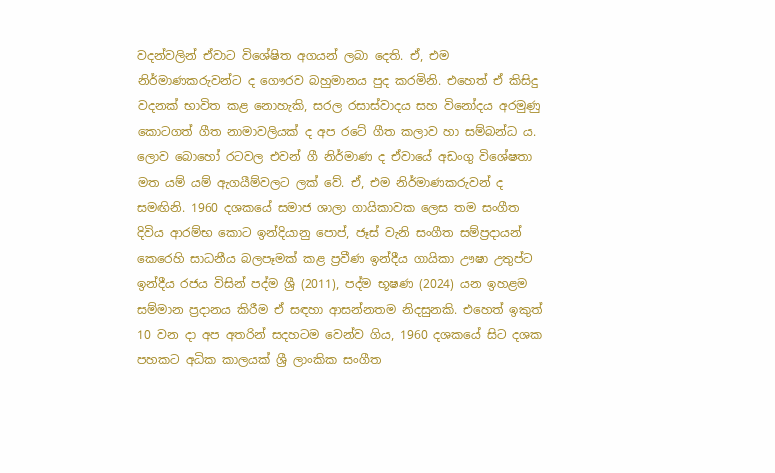වදන්වලින් ඒවාට විශේෂිත අගයන් ලබා දෙති. ඒ, එම නිර්මාණකරුවන්ට ද ගෞරව බහුමානය පුද කරමිනි. එහෙත් ඒ කිසිදු වදනක් භාවිත කළ නොහැකි, සරල රසාස්වාදය සහ විනෝදය අරමුණු කොටගත් ගීත නාමාවලියක් ද අප රටේ ගීත කලාව හා සම්බන්ධ ය. ලොව බොහෝ රටවල එවන් ගී නිර්මාණ ද ඒවායේ අඩංගු විශේෂතා මත යම් යම් ඇගයීම්වලට ලක් වේ. ඒ, එම නිර්මාණකරුවන් ද සමඟිනි. 1960 දශකයේ සමාජ ශාලා ගායිකාවක ලෙස තම සංගීත දිවිය ආරම්භ කොට ඉන්දියානු පොප්, ජෑස් වැනි සංගීත සම්ප්‍රදායන් කෙරෙහි සාධනීය බලපෑමක් කළ ප්‍රවීණ ඉන්දීය ගායිකා ඌෂා උතුප්ට ඉන්දීය රජය විසින් පද්ම ශ්‍රී (2011), පද්ම භූෂණ (2024) යන ඉහළම සම්මාන ප්‍රදානය කිරීම ඒ සඳහා ආසන්නතම නිදසුනකි. එහෙත් ඉකුත් 10 වන දා අප අතරින් සදහටම වෙන්ව ගිය, 1960 දශකයේ සිට දශක පහකට අධික කාලයක් ශ්‍රී ලාංකික සංගීත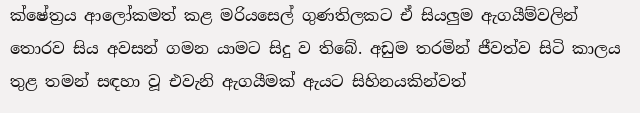ක්ෂේත්‍රය ආලෝකමත් කළ මරියසෙල් ගුණතිලකට ඒ සියලුම ඇගයීම්වලින් තොරව සිය අවසන් ගමන යාමට සිදු ව තිබේ. අඩුම තරමින් ජීවත්ව සිටි කාලය තුළ තමන් සඳහා වූ එවැනි ඇගයීමක් ඇයට සිහිනයකින්වත්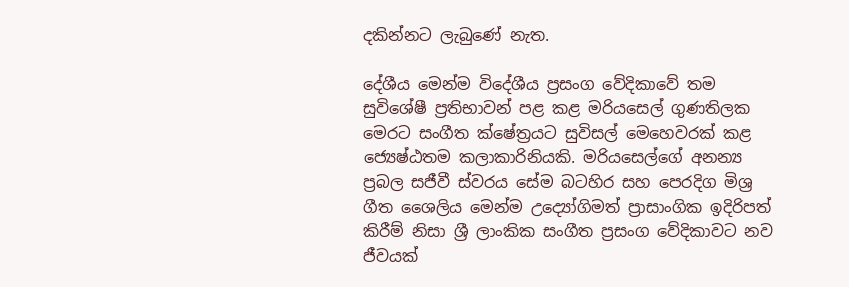දකින්නට ලැබුණේ නැත.

දේශීය මෙන්ම විදේශීය ප්‍රසංග වේදිකාවේ තම සුවිශේෂී ප්‍රතිභාවන් පළ කළ මරියසෙල් ගුණතිලක මෙරට සංගීත ක්ෂේත්‍රයට සුවිසල් මෙහෙවරක් කළ ජ්‍යෙෂ්ඨතම කලාකාරිනියකි. මරියසෙල්ගේ අනන්‍ය ප්‍රබල සජීවී ස්වරය සේම බටහිර සහ පෙරදිග මිශ්‍ර ගීත ශෛලිය මෙන්ම උද්‍යෝගිමත් ප්‍රාසාංගික ඉදිරිපත් කිරීම් නිසා ශ්‍රී ලාංකික සංගීත ප්‍රසංග වේදිකාවට නව ජීවයක්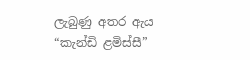ලැබුණු අතර ඇය “කැන්ඩි ළමිස්සී”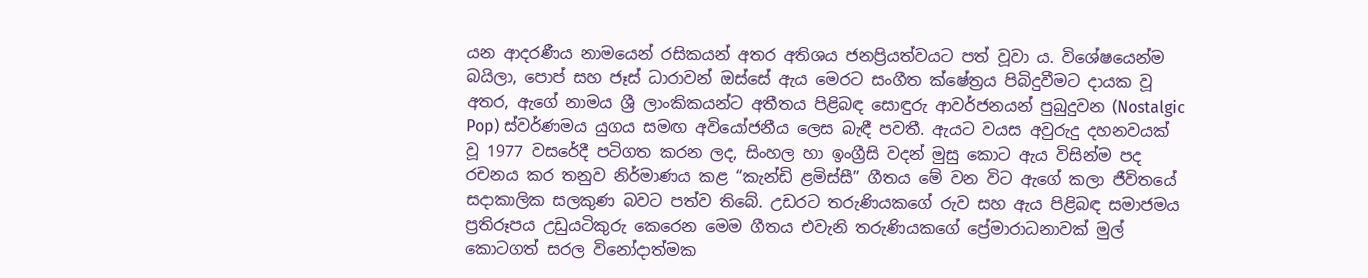යන ආදරණීය නාමයෙන් රසිකයන් අතර අතිශය ජනප්‍රියත්වයට පත් වූවා ය. විශේෂයෙන්ම බයිලා, පොප් සහ ජෑස් ධාරාවන් ඔස්සේ ඇය මෙරට සංගීත ක්ෂේත්‍රය පිබිදුවීමට දායක වූ අතර, ඇගේ නාමය ශ්‍රී ලාංකිකයන්ට අතීතය පිළිබඳ සොඳුරු ආවර්ජනයන් පුබුදුවන (Nostalgic Pop) ස්වර්ණමය යුගය සමඟ අවියෝජනීය ලෙස බැඳී පවතී. ඇයට වයස අවුරුදු දහනවයක් වූ 1977 වසරේදී පටිගත කරන ලද, සිංහල හා ඉංග්‍රීසි වදන් මුසු කොට ඇය විසින්ම පද රචනය කර තනුව නිර්මාණය කළ “කැන්ඩි ළමිස්සී” ගීතය මේ වන විට ඇගේ කලා ජීවිතයේ සදාකාලික සලකුණ බවට පත්ව තිබේ. උඩරට තරුණියකගේ රුව සහ ඇය පිළිබඳ සමාජමය ප්‍රතිරූපය උඩුයටිකුරු කෙරෙන මෙම ගීතය එවැනි තරුණියකගේ ප්‍රේමාරාධනාවක් මුල් කොටගත් සරල විනෝදාත්මක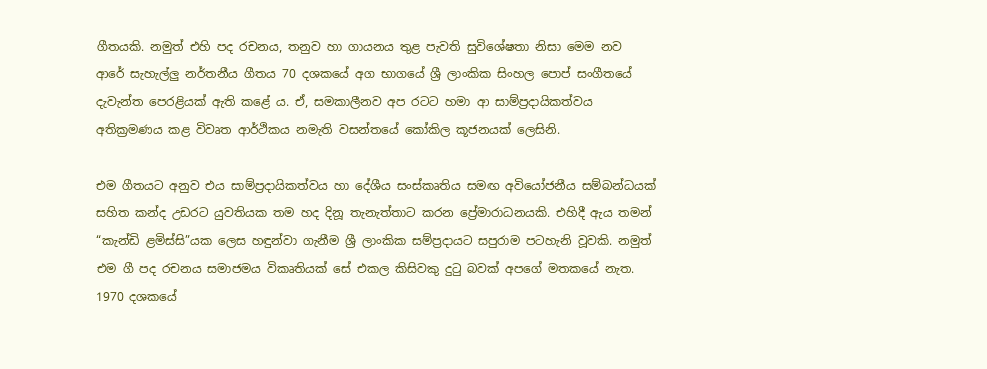ගීතයකි. නමුත් එහි පද රචනය, තනුව හා ගායනය තුළ පැවති සුවිශේෂතා නිසා මෙම නව ආරේ සැහැල්ලු නර්තනීය ගීතය 70 දශකයේ අග භාගයේ ශ්‍රී ලාංකික සිංහල පොප් සංගීතයේ දැවැන්ත පෙරළියක් ඇති කළේ ය. ඒ, සමකාලීනව අප රටට හමා ආ සාම්ප්‍රදායිකත්වය අතික්‍රමණය කළ විවෘත ආර්ථිකය නමැති වසන්තයේ කෝකිල කූජනයක් ලෙසිනි.

එම ගීතයට අනුව එය සාම්ප්‍රදායිකත්වය හා දේශීය සංස්කෘතිය සමඟ අවියෝජනීය සම්බන්ධයක් සහිත කන්ද උඩරට යුවතියක තම හද දිනූ තැනැත්තාට කරන ප්‍රේමාරාධනයකි. එහිදී ඇය තමන් “කැන්ඩි ළමිස්සි”යක ලෙස හඳුන්වා ගැනීම ශ්‍රී ලාංකික සම්ප්‍රදායට සපුරාම පටහැනි වූවකි. නමුත් එම ගී පද රචනය සමාජමය විකෘතියක් සේ එකල කිසිවකු දුටු බවක් අපගේ මතකයේ නැත. 1970 දශකයේ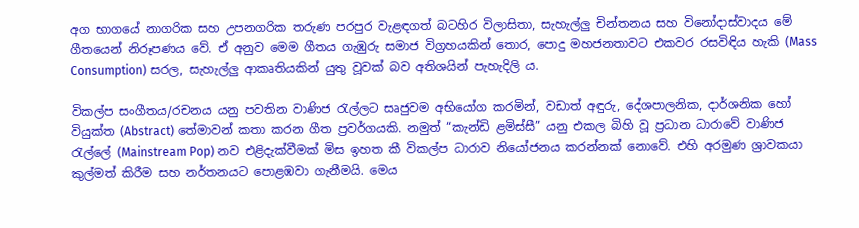අග භාගයේ නාගරික සහ උපනගරික තරුණ පරපුර වැළඳගත් බටහිර විලාසිතා, සැහැල්ලු චින්තනය සහ විනෝදාස්වාදය මේ ගීතයෙන් නිරූපණය වේ. ඒ අනුව මෙම ගීතය ගැඹුරු සමාජ විග්‍රහයකින් තොර, පොදු මහජනතාවට එකවර රසවිඳිය හැකි (Mass Consumption) සරල, සැහැල්ලු ආකෘතියකින් යුතු වූවක් බව අතිශයින් පැහැදිලි ය.

විකල්ප සංගීතය/රචනය යනු පවතින වාණිජ රැල්ලට සෘජුවම අභියෝග කරමින්, වඩාත් අඳුරු, දේශපාලනික, දාර්ශනික හෝ වියුක්ත (Abstract) තේමාවන් කතා කරන ගීත ප්‍රවර්ගයකි. නමුත් “කැන්ඩි ළමිස්සී” යනු එකල බිහි වූ ප්‍රධාන ධාරාවේ වාණිජ රැල්ලේ (Mainstream Pop) නව එළිදැක්වීමක් මිස ඉහත කී විකල්ප ධාරාව නියෝජනය කරන්නක් නොවේ. එහි අරමුණ ශ්‍රාවකයා කුල්මත් කිරීම සහ නර්තනයට පොළඹවා ගැනීමයි. මෙය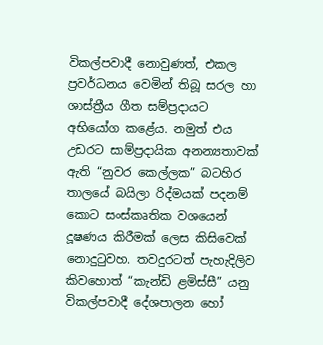විකල්පවාදී නොවුණත්, එකල ප්‍රවර්ධනය වෙමින් තිබූ සරල හා ශාස්ත්‍රීය ගීත සම්ප්‍රදායට අභියෝග කළේය. නමුත් එය උඩරට සාම්ප්‍රදායික අනන්‍යතාවක් ඇති “නුවර කෙල්ලක” බටහිර තාලයේ බයිලා රිද්මයක් පදනම් කොට සංස්කෘතික වශයෙන් දූෂණය කිරීමක් ලෙස කිසිවෙක් නොදුටුවහ. තවදුරටත් පැහැදිලිව කිවහොත් “කැන්ඩි ළමිස්සී” යනු විකල්පවාදී දේශපාලන හෝ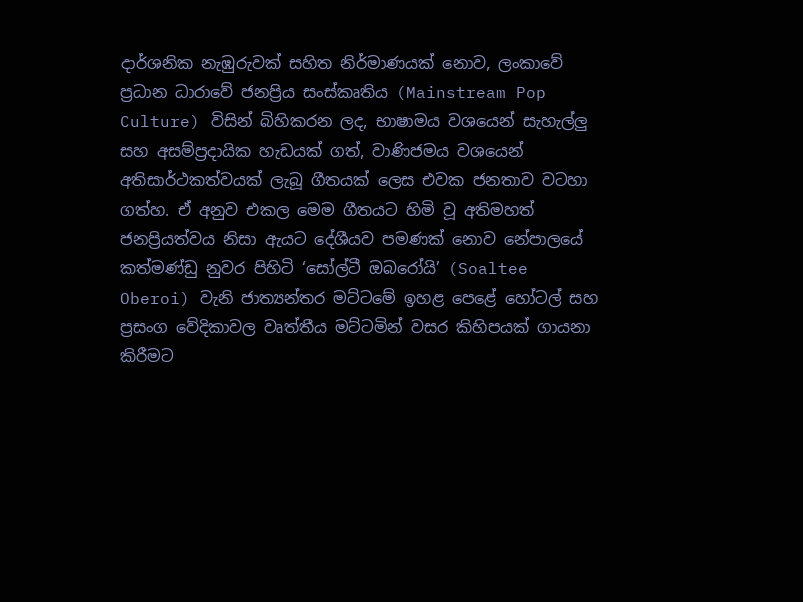දාර්ශනික නැඹුරුවක් සහිත නිර්මාණයක් නොව, ලංකාවේ ප්‍රධාන ධාරාවේ ජනප්‍රිය සංස්කෘතිය (Mainstream Pop Culture) විසින් බිහිකරන ලද, භාෂාමය වශයෙන් සැහැල්ලු සහ අසම්ප්‍රදායික හැඩයක් ගත්, වාණිජමය වශයෙන් අතිසාර්ථකත්වයක් ලැබූ ගීතයක් ලෙස එවක ජනතාව වටහා ගත්හ. ඒ අනුව එකල මෙම ගීතයට හිමි වූ අතිමහත් ජනප්‍රියත්වය නිසා ඇයට දේශීයව පමණක් නොව නේපාලයේ කත්මණ්ඩු නුවර පිහිටි ‘සෝල්ටී ඔබරෝයි’ (Soaltee Oberoi) වැනි ජාත්‍යන්තර මට්ටමේ ඉහළ පෙළේ හෝටල් සහ ප්‍රසංග වේදිකාවල වෘත්තීය මට්ටමින් වසර කිහිපයක් ගායනා කිරීමට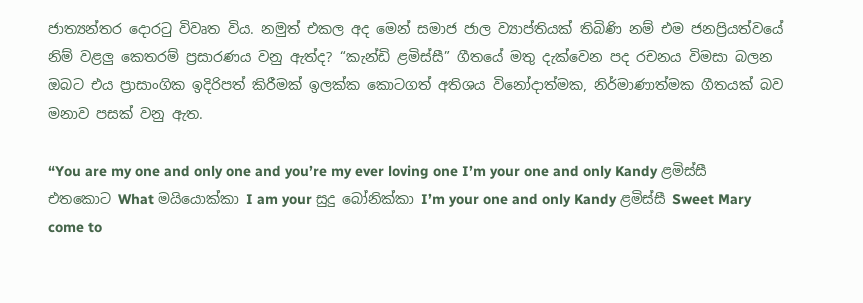ජාත්‍යන්තර දොරටු විවෘත විය. නමුත් එකල අද මෙන් සමාජ ජාල ව්‍යාප්තියක් තිබිණි නම් එම ජනප්‍රියත්වයේ නිම් වළලු කෙතරම් ප්‍රසාරණය වනු ඇත්ද? “කැන්ඩි ළමිස්සී” ගීතයේ මතු දැක්වෙන පද රචනය විමසා බලන ඔබට එය ප්‍රාසාංගික ඉදිරිපත් කිරීමක් ඉලක්ක කොටගත් අතිශය විනෝදාත්මක, නිර්මාණාත්මක ගීතයක් බව මනාව පසක් වනු ඇත.

“You are my one and only one and you’re my ever loving one I’m your one and only Kandy ළමිස්සී එතකොට What මයියොක්කා I am your සුදු බෝනික්කා I’m your one and only Kandy ළමිස්සී Sweet Mary come to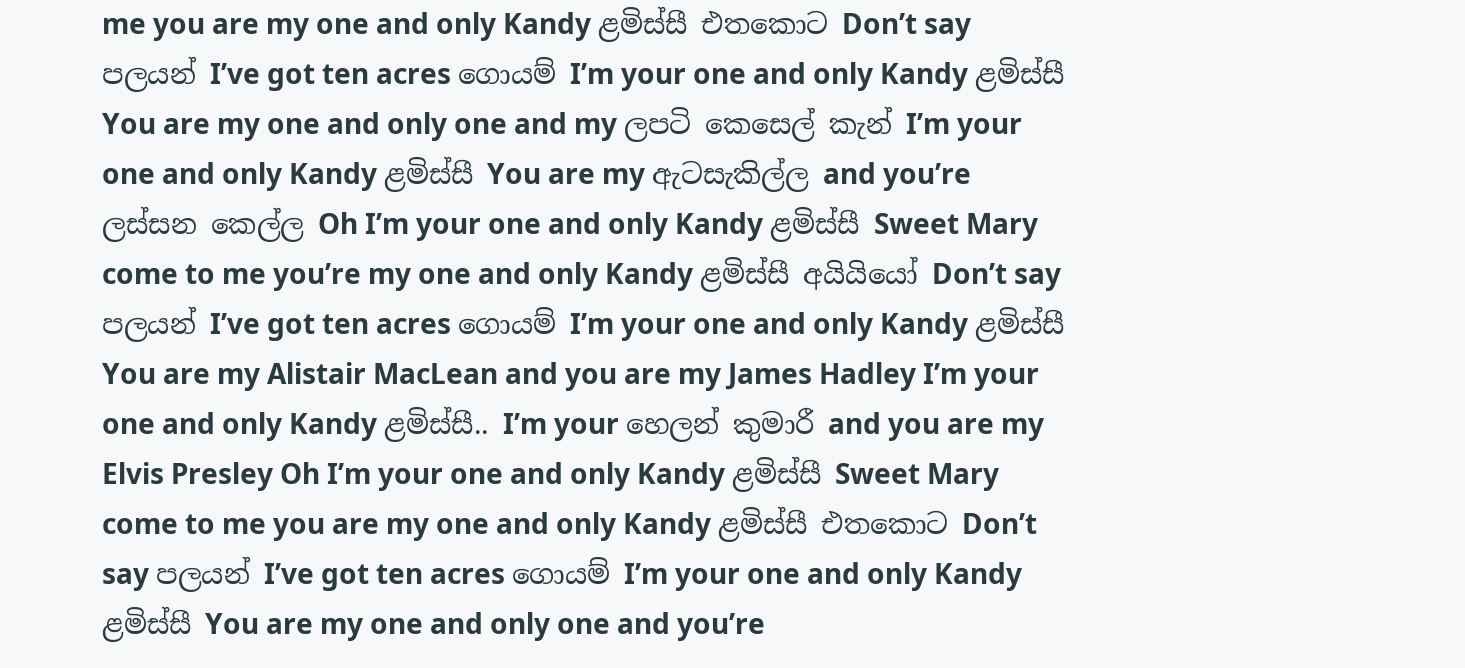me you are my one and only Kandy ළමිස්සී එතකොට Don’t say පලයන් I’ve got ten acres ගොයම් I’m your one and only Kandy ළමිස්සී You are my one and only one and my ලපටි කෙසෙල් කැන් I’m your one and only Kandy ළමිස්සී You are my ඇටසැකිල්ල and you’re ලස්සන කෙල්ල Oh I’m your one and only Kandy ළමිස්සී Sweet Mary come to me you’re my one and only Kandy ළමිස්සී අයියියෝ Don’t say පලයන් I’ve got ten acres ගොයම් I’m your one and only Kandy ළමිස්සී You are my Alistair MacLean and you are my James Hadley I’m your one and only Kandy ළමිස්සී.. I’m your හෙලන් කුමාරී and you are my Elvis Presley Oh I’m your one and only Kandy ළමිස්සී Sweet Mary come to me you are my one and only Kandy ළමිස්සී එතකොට Don’t say පලයන් I’ve got ten acres ගොයම් I’m your one and only Kandy ළමිස්සී You are my one and only one and you’re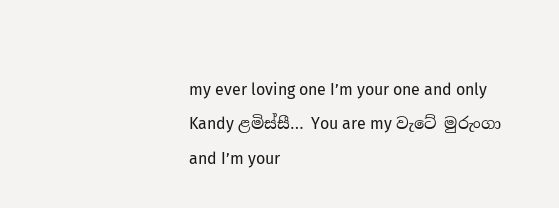my ever loving one I’m your one and only Kandy ළමිස්සී… You are my වැටේ මුරුංගා and I’m your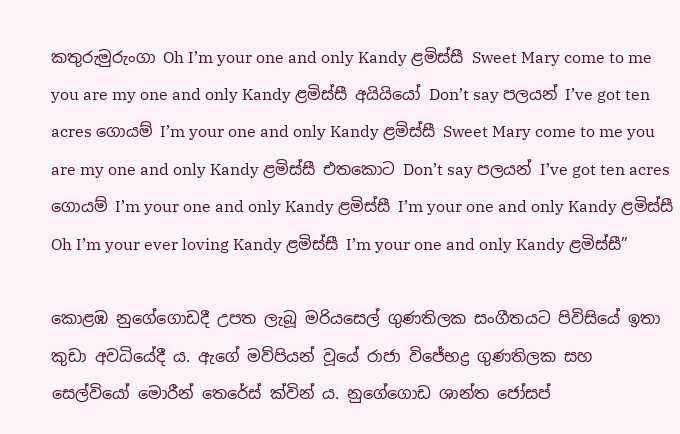කතුරුමුරුංගා Oh I’m your one and only Kandy ළමිස්සී Sweet Mary come to me you are my one and only Kandy ළමිස්සී අයියියෝ Don’t say පලයන් I’ve got ten acres ගොයම් I’m your one and only Kandy ළමිස්සී Sweet Mary come to me you are my one and only Kandy ළමිස්සී එතකොට Don’t say පලයන් I’ve got ten acres ගොයම් I’m your one and only Kandy ළමිස්සී I’m your one and only Kandy ළමිස්සී Oh I’m your ever loving Kandy ළමිස්සී I’m your one and only Kandy ළමිස්සී”

කොළඹ නුගේගොඩදී උපත ලැබූ මරියසෙල් ගුණතිලක සංගීතයට පිවිසියේ ඉතා කුඩා අවධියේදී ය. ඇගේ මව්පියන් වූයේ රාජා විජේභද්‍ර ගුණතිලක සහ සෙල්වියෝ මොරීන් තෙරේස් ක්වින් ය. නුගේගොඩ ශාන්ත ජෝසප්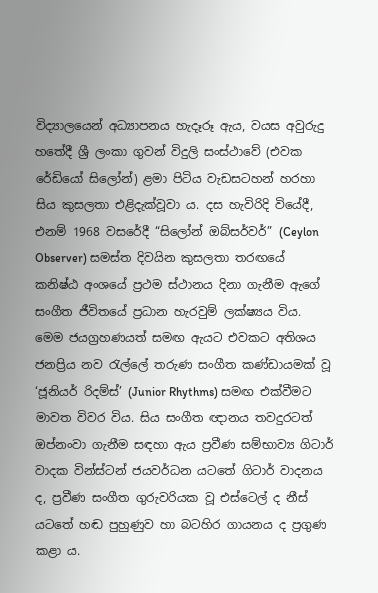විද්‍යාලයෙන් අධ්‍යාපනය හැදෑරූ ඇය, වයස අවුරුදු හතේදී ශ්‍රී ලංකා ගුවන් විදුලි සංස්ථාවේ (එවක රේඩියෝ සිලෝන්) ළමා පිටිය වැඩසටහන් හරහා සිය කුසලතා එළිදැක්වූවා ය. දස හැවිරිදි වියේදී, එනම් 1968 වසරේදී “සිලෝන් ඔබ්සර්වර්” (Ceylon Observer) සමස්ත දිවයින කුසලතා තරඟයේ කනිෂ්ඨ අංශයේ ප්‍රථම ස්ථානය දිනා ගැනීම ඇගේ සංගීත ජීවිතයේ ප්‍රධාන හැරවුම් ලක්ෂ්‍යය විය. මෙම ජයග්‍රහණයත් සමඟ ඇයට එවකට අතිශය ජනප්‍රිය නව රැල්ලේ තරුණ සංගීත කණ්ඩායමක් වූ ‘ජූනියර් රිදම්ස්’ (Junior Rhythms) සමඟ එක්වීමට මාවත විවර විය. සිය සංගීත ඥානය තවදුරටත් ඔප්නංවා ගැනීම සඳහා ඇය ප්‍රවීණ සම්භාව්‍ය ගිටාර් වාදක වින්ස්ටන් ජයවර්ධන යටතේ ගිටාර් වාදනය ද, ප්‍රවීණ සංගීත ගුරුවරියක වූ එස්ටෙල් ද නීස් යටතේ හඬ පුහුණුව හා බටහිර ගායනය ද ප්‍රගුණ කළා ය.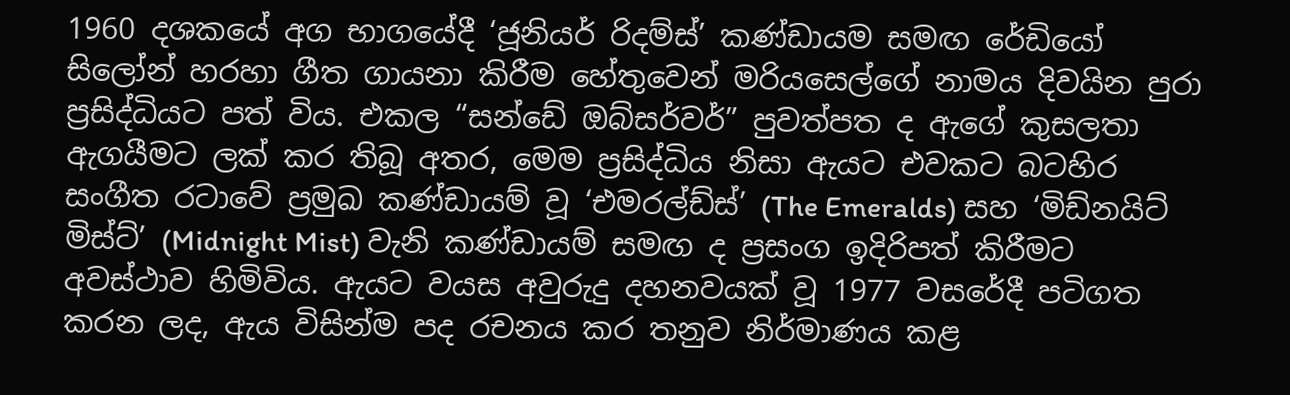1960 දශකයේ අග භාගයේදී ‘ජූනියර් රිදම්ස්’ කණ්ඩායම සමඟ රේඩියෝ සිලෝන් හරහා ගීත ගායනා කිරීම හේතුවෙන් මරියසෙල්ගේ නාමය දිවයින පුරා ප්‍රසිද්ධියට පත් විය. එකල “සන්ඩේ ඔබ්සර්වර්” පුවත්පත ද ඇගේ කුසලතා ඇගයීමට ලක් කර තිබූ අතර, මෙම ප්‍රසිද්ධිය නිසා ඇයට එවකට බටහිර සංගීත රටාවේ ප්‍රමුඛ කණ්ඩායම් වූ ‘එමරල්ඩ්ස්’ (The Emeralds) සහ ‘මිඩ්නයිට් මිස්ට්’ (Midnight Mist) වැනි කණ්ඩායම් සමඟ ද ප්‍රසංග ඉදිරිපත් කිරීමට අවස්ථාව හිමිවිය. ඇයට වයස අවුරුදු දහනවයක් වූ 1977 වසරේදී පටිගත කරන ලද, ඇය විසින්ම පද රචනය කර තනුව නිර්මාණය කළ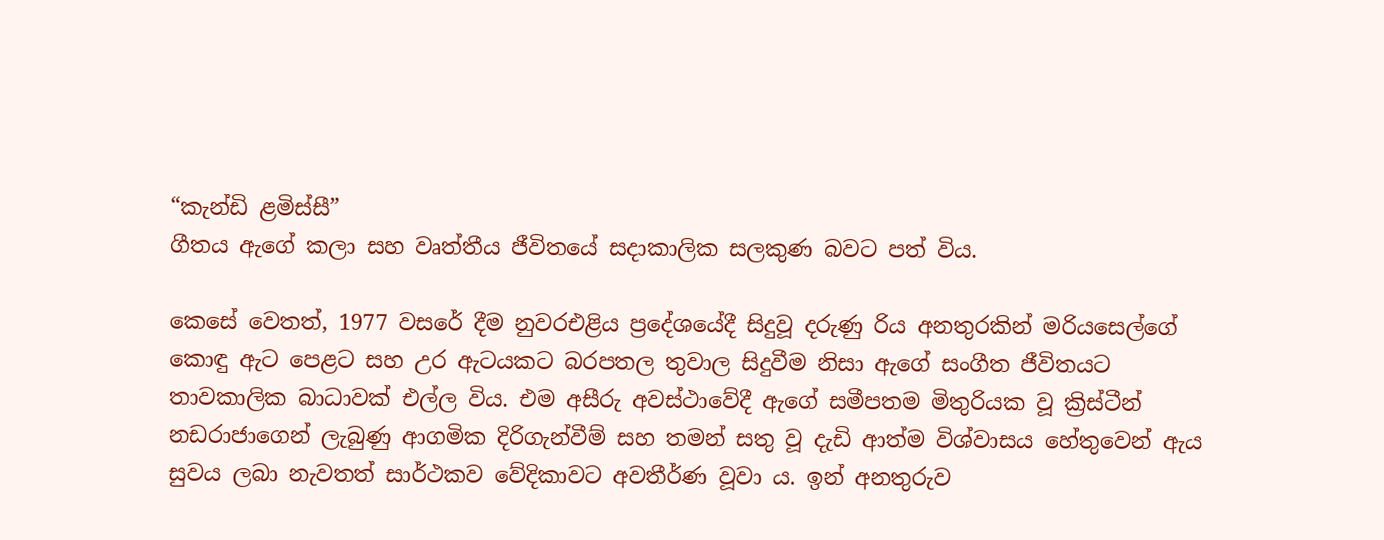“කැන්ඩි ළමිස්සී”
ගීතය ඇගේ කලා සහ වෘත්තීය ජීවිතයේ සදාකාලික සලකුණ බවට පත් විය.

කෙසේ වෙතත්, 1977 වසරේ දීම නුවරඑළිය ප්‍රදේශයේදී සිදුවූ දරුණු රිය අනතුරකින් මරියසෙල්ගේ කොඳු ඇට පෙළට සහ උර ඇටයකට බරපතල තුවාල සිදුවීම නිසා ඇගේ සංගීත ජීවිතයට තාවකාලික බාධාවක් එල්ල විය. එම අසීරු අවස්ථාවේදී ඇගේ සමීපතම මිතුරියක වූ ක්‍රිස්ටීන් නඩරාජාගෙන් ලැබුණු ආගමික දිරිගැන්වීම් සහ තමන් සතු වූ දැඩි ආත්ම විශ්වාසය හේතුවෙන් ඇය සුවය ලබා නැවතත් සාර්ථකව වේදිකාවට අවතීර්ණ වූවා ය. ඉන් අනතුරුව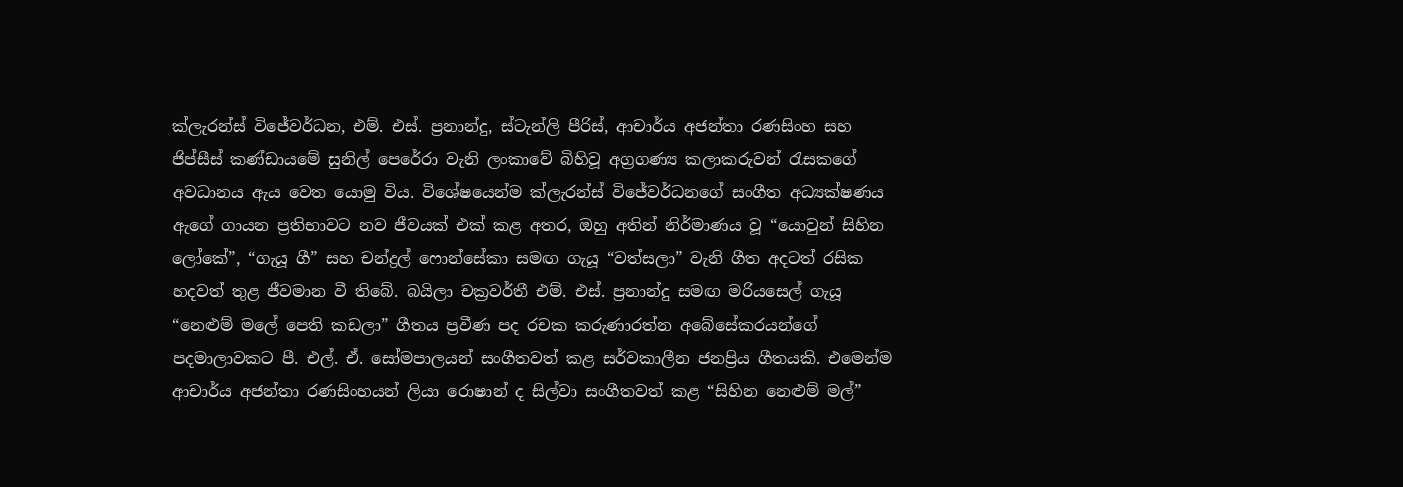ක්ලැරන්ස් විජේවර්ධන, එම්. එස්. ප්‍රනාන්දු, ස්ටැන්ලි පීරිස්, ආචාර්ය අජන්තා රණසිංහ සහ ජිප්සීස් කණ්ඩායමේ සුනිල් පෙරේරා වැනි ලංකාවේ බිහිවූ අග්‍රගණ්‍ය කලාකරුවන් රැසකගේ අවධානය ඇය වෙත යොමු විය. විශේෂයෙන්ම ක්ලැරන්ස් විජේවර්ධනගේ සංගීත අධ්‍යක්ෂණය ඇගේ ගායන ප්‍රතිභාවට නව ජීවයක් එක් කළ අතර, ඔහු අතින් නිර්මාණය වූ “යොවුන් සිහින ලෝකේ”, “ගැයූ ගී” සහ චන්ද්‍රල් ෆොන්සේකා සමඟ ගැයූ “වත්සලා” වැනි ගීත අදටත් රසික හදවත් තුළ ජීවමාන වී තිබේ. බයිලා චක්‍රවර්තී එම්. එස්. ප්‍රනාන්දු සමඟ මරියසෙල් ගැයූ “නෙළුම් මලේ පෙති කඩලා” ගීතය ප්‍රවීණ පද රචක කරුණාරත්න අබේසේකරයන්ගේ පදමාලාවකට පී. එල්. ඒ. සෝමපාලයන් සංගීතවත් කළ සර්වකාලීන ජනප්‍රිය ගීතයකි. එමෙන්ම ආචාර්ය අජන්තා රණසිංහයන් ලියා රොෂාන් ද සිල්වා සංගීතවත් කළ “සිහින නෙළුම් මල්”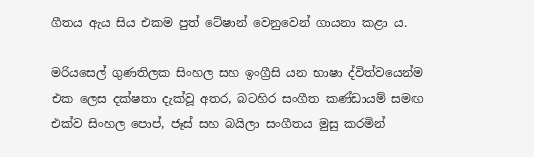ගීතය ඇය සිය එකම පුත් ටේෂාන් වෙනුවෙන් ගායනා කළා ය.

මරියසෙල් ගුණතිලක සිංහල සහ ඉංග්‍රීසි යන භාෂා ද්විත්වයෙන්ම එක ලෙස දක්ෂතා දැක්වූ අතර, බටහිර සංගීත කණ්ඩායම් සමඟ එක්ව සිංහල පොප්, ජෑස් සහ බයිලා සංගීතය මුසු කරමින්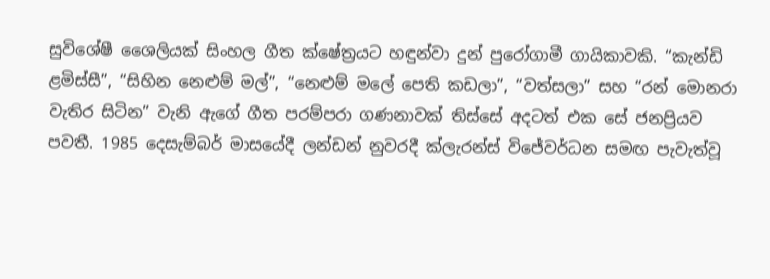සුවිශේෂී ශෛලියක් සිංහල ගීත ක්ෂේත්‍රයට හඳුන්වා දුන් පුරෝගාමී ගායිකාවකි. “කැන්ඩි ළමිස්සී”, “සිහින නෙළුම් මල්”, “නෙළුම් මලේ පෙති කඩලා”, “වත්සලා” සහ “රන් මොනරා වැතිර සිටින” වැනි ඇගේ ගීත පරම්පරා ගණනාවක් තිස්සේ අදටත් එක සේ ජනප්‍රියව පවතී. 1985 දෙසැම්බර් මාසයේදී ලන්ඩන් නුවරදී ක්ලැරන්ස් විජේවර්ධන සමඟ පැවැත්වූ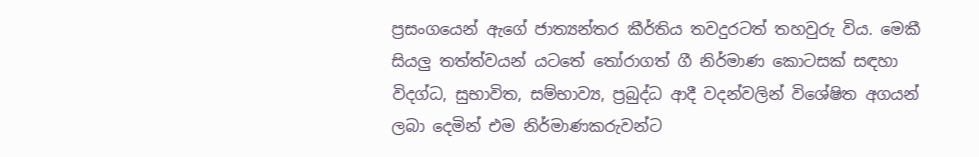ප්‍රසංගයෙන් ඇගේ ජාත්‍යන්තර කීර්තිය තවදුරටත් තහවුරු විය. මෙකී සියලු තත්ත්වයන් යටතේ තෝරාගත් ගී නිර්මාණ කොටසක් සඳහා විදග්ධ, සුභාවිත, සම්භාව්‍ය, ප්‍රබුද්ධ ආදී වදන්වලින් විශේෂිත අගයන් ලබා දෙමින් එම නිර්මාණකරුවන්ට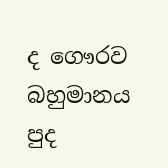ද ගෞරව බහුමානය පුද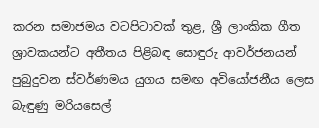කරන සමාජමය වටපිටාවක් තුළ, ශ්‍රී ලාංකික ගීත ශ්‍රාවකයන්ට අතීතය පිළිබඳ සොඳුරු ආවර්ජනයන් පුබුදුවන ස්වර්ණමය යුගය සමඟ අවියෝජනීය ලෙස බැඳුණු මරියසෙල්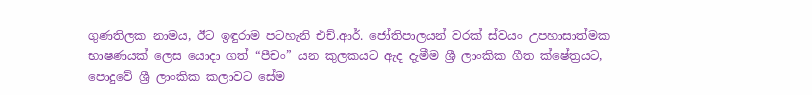ගුණතිලක නාමය, ඊට ඉඳුරාම පටහැනි එච්.ආර්. ජෝතිපාලයන් වරක් ස්වයං උපහාසාත්මක භාෂණයක් ලෙස යොදා ගත් “පීචං” යන කුලකයට ඇද දැමීම ශ්‍රී ලාංකික ගීත ක්ෂේත්‍රයට, පොදුවේ ශ්‍රී ලාංකික කලාවට සේම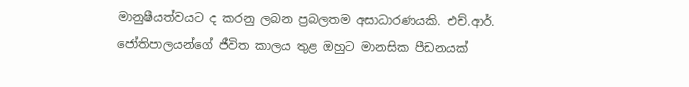මානුෂීයත්වයට ද කරනු ලබන ප්‍රබලතම අසාධාරණයකි. එච්.ආර්. ජෝතිපාලයන්ගේ ජීවිත කාලය තුළ ඔහුට මානසික පීඩනයක්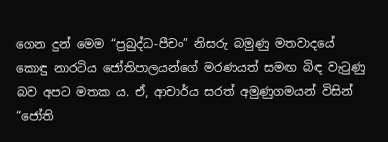ගෙන දුන් මෙම “ප්‍රබුද්ධ-පීචං” නිසරු බමුණු මතවාදයේ කොඳු නාරටිය ජෝතිපාලයන්ගේ මරණයත් සමඟ බිඳ වැටුණු බව අපට මතක ය. ඒ, ආචාර්ය සරත් අමුණුගමයන් විසින් “ජෝති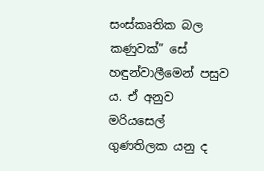සංස්කෘතික බල කණුවක්” සේ හඳුන්වාලීමෙන් පසුව ය. ඒ අනුව මරියසෙල් ගුණතිලක යනු ද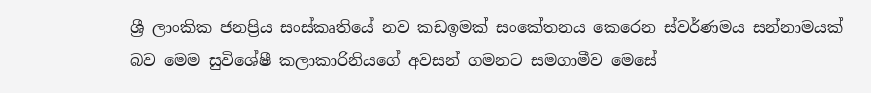ශ්‍රී ලාංකික ජනප්‍රිය සංස්කෘතියේ නව කඩඉමක් සංකේතනය කෙරෙන ස්වර්ණමය සන්නාමයක් බව මෙම සුවිශේෂී කලාකාරිනියගේ අවසන් ගමනට සමගාමීව මෙසේ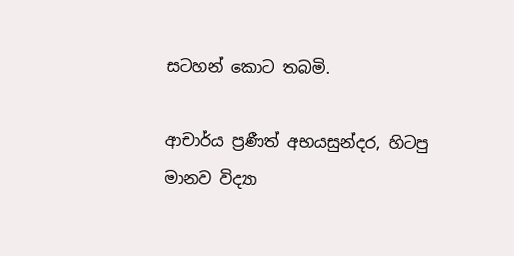සටහන් කොට තබමි.

ආචාර්ය ප්‍රණීත් අභයසුන්දර, හිටපු මානව විද්‍යා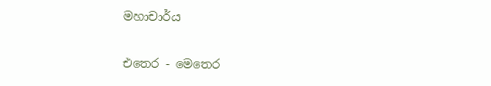මහාචාර්ය

එතෙර - මෙතෙර